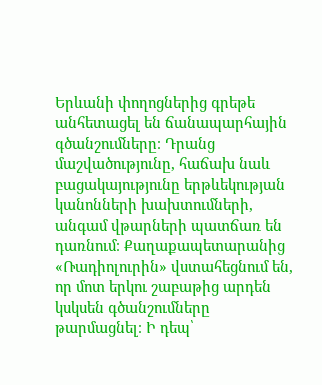Երևանի փողոցներից գրեթե անհետացել են ճանապարհային գծանշումները։ Դրանց մաշվածությունը, հաճախ նաև բացակայությունը երթևեկության կանոնների խախտումների, անգամ վթարների պատճառ են դառնում։ Քաղաքապետարանից «Ռադիոլուրին» վստահեցնում են, որ մոտ երկու շաբաթից արդեն կսկսեն գծանշումները թարմացնել։ Ի դեպ՝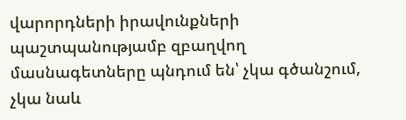վարորդների իրավունքների պաշտպանությամբ զբաղվող մասնագետները պնդում են՝ չկա գծանշում, չկա նաև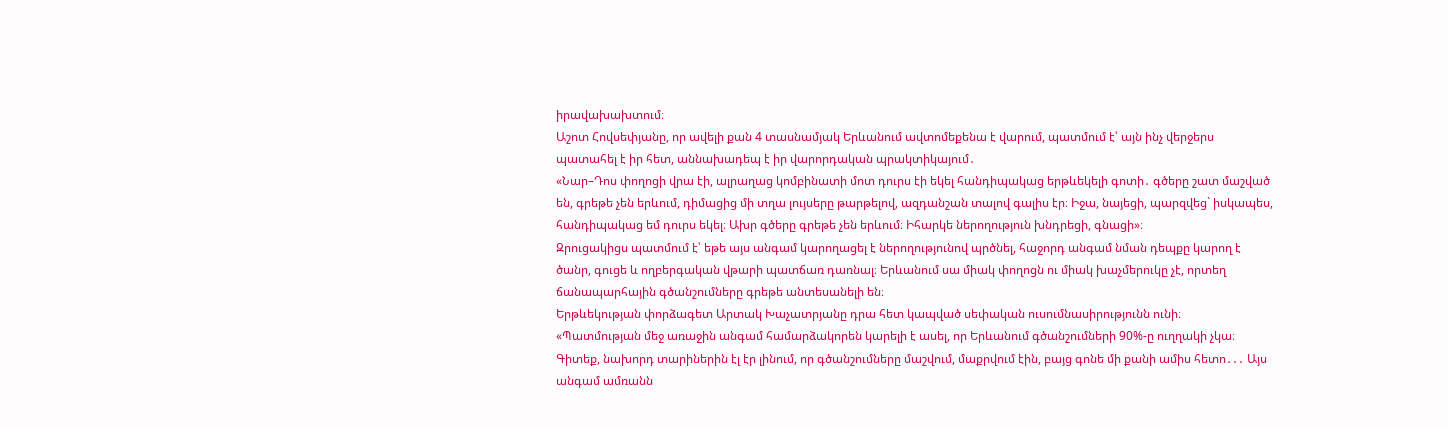իրավախախտում։
Աշոտ Հովսեփյանը, որ ավելի քան 4 տասնամյակ Երևանում ավտոմեքենա է վարում, պատմում է՝ այն ինչ վերջերս պատահել է իր հետ, աննախադեպ է իր վարորդական պրակտիկայում․
«Նար–Դոս փողոցի վրա էի, ալրաղաց կոմբինատի մոտ դուրս էի եկել հանդիպակաց երթևեկելի գոտի․ գծերը շատ մաշված են, գրեթե չեն երևում, դիմացից մի տղա լույսերը թարթելով, ազդանշան տալով գալիս էր։ Իջա, նայեցի, պարզվեց` իսկապես, հանդիպակաց եմ դուրս եկել։ Ախր գծերը գրեթե չեն երևում։ Իհարկե ներողություն խնդրեցի, գնացի»։
Զրուցակիցս պատմում է՝ եթե այս անգամ կարողացել է ներողությունով պրծնել, հաջորդ անգամ նման դեպքը կարող է ծանր, գուցե և ողբերգական վթարի պատճառ դառնալ։ Երևանում սա միակ փողոցն ու միակ խաչմերուկը չէ, որտեղ ճանապարհային գծանշումները գրեթե անտեսանելի են։
Երթևեկության փորձագետ Արտակ Խաչատրյանը դրա հետ կապված սեփական ուսումնասիրությունն ունի։
«Պատմության մեջ առաջին անգամ համարձակորեն կարելի է ասել, որ Երևանում գծանշումների 90%-ը ուղղակի չկա։ Գիտեք, նախորդ տարիներին էլ էր լինում, որ գծանշումները մաշվում, մաքրվում էին, բայց գոնե մի քանի ամիս հետո․․․ Այս անգամ ամռանն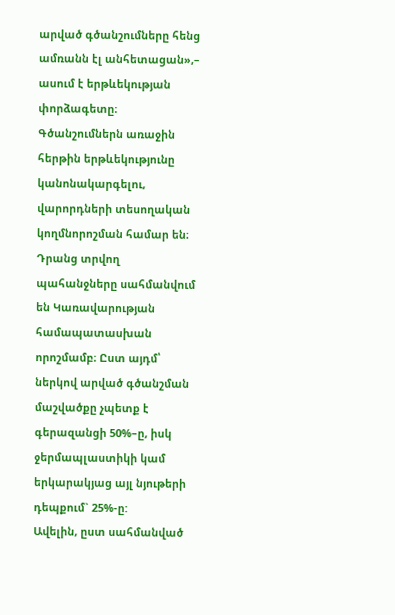արված գծանշումները հենց ամռանն էլ անհետացան»,– ասում է երթևեկության փորձագետը։
Գծանշումներն առաջին հերթին երթևեկությունը կանոնակարգելու, վարորդների տեսողական կողմնորոշման համար են։ Դրանց տրվող պահանջները սահմանվում են Կառավարության համապատասխան որոշմամբ։ Ըստ այդմ՝ ներկով արված գծանշման մաշվածքը չպետք է գերազանցի 50%–ը, իսկ ջերմապլաստիկի կամ երկարակյաց այլ նյութերի դեպքում` 25%-ը:
Ավելին, ըստ սահմանված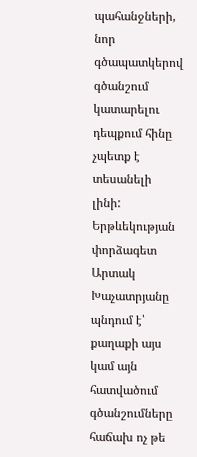պահանջների, նոր գծապատկերով գծանշում կատարելու դեպքում հինը չպետք է տեսանելի լինի: Երթևեկության փորձագետ Արտակ Խաչատրյանը պնդում է՝ քաղաքի այս կամ այն հատվածում գծանշումները հաճախ ոչ թե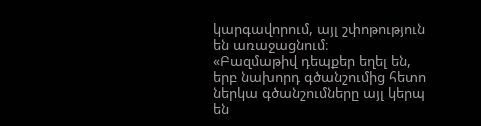կարգավորում, այլ շփոթություն են առաջացնում։
«Բազմաթիվ դեպքեր եղել են, երբ նախորդ գծանշումից հետո ներկա գծանշումները այլ կերպ են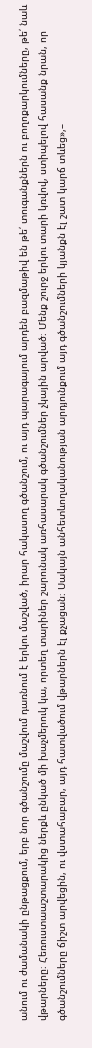անում ու ժամանակի ընթացքում, երբ նոր գծանշումը մաշվում դառնում է երկու մաշված, իրար հակասող գծանշում, ու այդ պարագայում արդեն բազմաթիվ են թե՛ տուգանքներն ու բողոքարկումները, թե՛ նաև վթարները։ Հեռուստաաշտարակից ներքև ընկած մի խաչմերուկ կա, որտեղ տարիներ շարունակ առհասարակ գծանշումներ չկային արված։ Մենք շուրջ երկու տարի կռվով, ստիպելով հասանք նրան, որ գծանշումները ճիշտ արվեցին, ու վստահաբար, այդ հատվածում վթարներն էլ քչացան։ Սակայն անհետևողականության արդյունքում այդ գծանշումների կյանքն էլ շատ կարճ տևեց»,–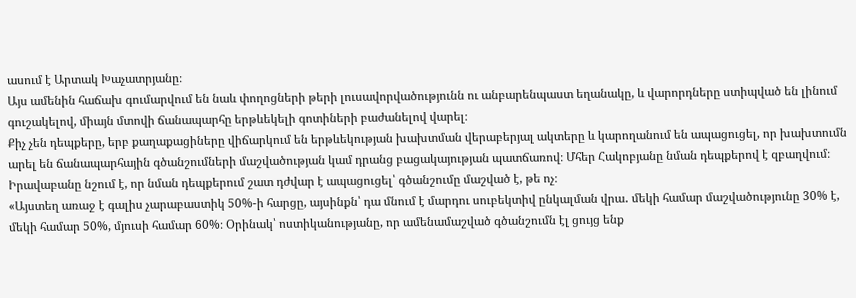ասում է Արտակ Խաչատրյանը։
Այս ամենին հաճախ գումարվում են նաև փողոցների թերի լուսավորվածությունն ու անբարենպաստ եղանակը, և վարորդները ստիպված են լինում գուշակելով, միայն մտովի ճանապարհը երթևեկելի գոտիների բաժանելով վարել։
Քիչ չեն դեպքերը, երբ քաղաքացիները վիճարկում են երթևեկության խախտման վերաբերյալ ակտերը և կարողանում են ապացուցել, որ խախտումն արել են ճանապարհային գծանշումների մաշվածության կամ դրանց բացակայության պատճառով։ Մհեր Հակոբյանը նման դեպքերով է զբաղվում։ Իրավաբանը նշում է, որ նման դեպքերում շատ դժվար է ապացուցել՝ գծանշումը մաշված է, թե ոչ։
«Այստեղ առաջ է գալիս չարաբաստիկ 50%-ի հարցը, այսինքն՝ դա մնում է մարդու սուբեկտիվ ընկալման վրա․ մեկի համար մաշվածությունը 30% է, մեկի համար 50%, մյուսի համար 60%։ Օրինակ՝ ոստիկանությանը, որ ամենամաշված գծանշումն էլ ցույց ենք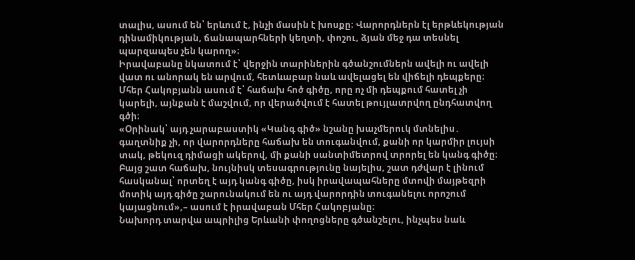տալիս, ասում են՝ երևում է, ինչի մասին է խոսքը։ Վարորդներն էլ երթևեկության դինամիկության, ճանապարհների կեղտի, փոշու, ձյան մեջ դա տեսնել պարզապես չեն կարող»։
Իրավաբանը նկատում է՝ վերջին տարիներին գծանշումներն ավելի ու ավելի վատ ու անորակ են արվում, հետևաբար նաև ավելացել են վիճելի դեպքերը։ Մհեր Հակոբյանն ասում է՝ հաճախ հոծ գիծը, որը ոչ մի դեպքում հատել չի կարելի, այնքան է մաշվում, որ վերածվում է հատել թույլատրվող ընդհատվող գծի։
«Օրինակ՝ այդ չարաբաստիկ «Կանգ գիծ» նշանը խաչմերուկ մտնելիս․ գաղտնիք չի, որ վարորդները հաճախ են տուգանվում, քանի որ կարմիր լույսի տակ, թեկուզ դիմացի ակերով, մի քանի սանտիմետրով տրորել են կանգ գիծը։ Բայց շատ հաճախ, նույնիսկ տեսագրությունը նայելիս, շատ դժվար է լինում հասկանալ՝ որտեղ է այդ կանգ գիծը, իսկ իրավապահները մտովի մայթեզրի մոտիկ այդ գիծը շարունակում են ու այդ վարորդին տուգանելու որոշում կայացնում»,– ասում է իրավաբան Մհեր Հակոբյանը։
Նախորդ տարվա ապրիլից Երևանի փողոցները գծանշելու, ինչպես նաև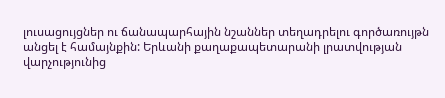լուսացույցներ ու ճանապարհային նշաններ տեղադրելու գործառույթն անցել է համայնքին: Երևանի քաղաքապետարանի լրատվության վարչությունից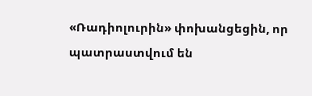«Ռադիոլուրին» փոխանցեցին, որ պատրաստվում են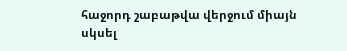հաջորդ շաբաթվա վերջում միայն սկսել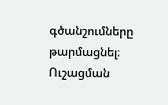գծանշումները թարմացնել։ Ուշացման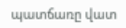պատճառը վատ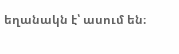եղանակն է՝ ասում են։